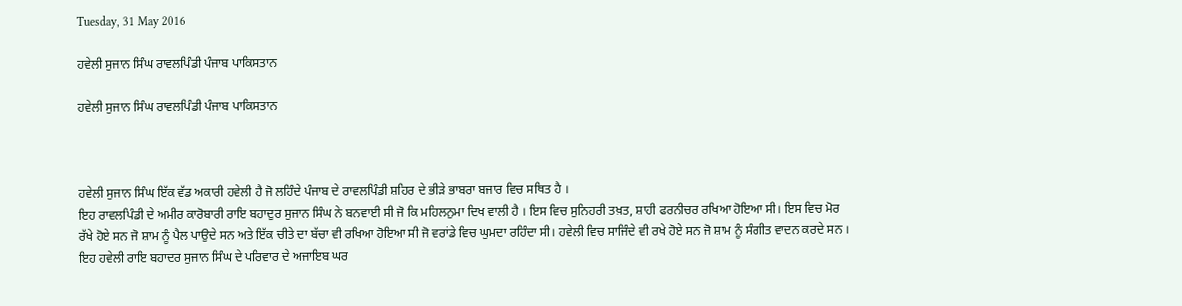Tuesday, 31 May 2016

ਹਵੇਲੀ ਸੁਜਾਨ ਸਿੰਘ ਰਾਵਲਪਿੰਡੀ ਪੰਜਾਬ ਪਾਕਿਸਤਾਨ

ਹਵੇਲੀ ਸੁਜਾਨ ਸਿੰਘ ਰਾਵਲਪਿੰਡੀ ਪੰਜਾਬ ਪਾਕਿਸਤਾਨ



ਹਵੇਲੀ ਸੁਜਾਨ ਸਿੰਘ ਇੱਕ ਵੱਡ ਅਕਾਰੀ ਹਵੇਲੀ ਹੈ ਜੋ ਲਹਿੰਦੇ ਪੰਜਾਬ ਦੇ ਰਾਵਲਪਿੰਡੀ ਸ਼ਹਿਰ ਦੇ ਭੀੜੇ ਭਾਬਰਾ ਬਜਾਰ ਵਿਚ ਸਥਿਤ ਹੈ ।
ਇਹ ਰਾਵਲਪਿੰਡੀ ਦੇ ਅਮੀਰ ਕਾਰੋਬਾਰੀ ਰਾਇ ਬਹਾਦੁਰ ਸੁਜਾਨ ਸਿੰਘ ਨੇ ਬਨਵਾਈ ਸੀ ਜੋ ਕਿ ਮਹਿਲਨੁਮਾ ਦਿਖ ਵਾਲੀ ਹੈ । ਇਸ ਵਿਚ ਸੁਨਿਹਰੀ ਤਖ਼ਤ, ਸ਼ਾਹੀ ਫਰਨੀਚਰ ਰਖਿਆ ਹੋਇਆ ਸੀ। ਇਸ ਵਿਚ ਮੋਰ ਰੱਖੇ ਹੋਏ ਸਨ ਜੋ ਸ਼ਾਮ ਨੂੰ ਪੈਲ ਪਾਉਦੇ ਸਨ ਅਤੇ ਇੱਕ ਚੀਤੇ ਦਾ ਬੱਚਾ ਵੀ ਰਖਿਆ ਹੋਇਆ ਸੀ ਜੋ ਵਰਾਂਡੇ ਵਿਚ ਘੁਮਦਾ ਰਹਿੰਦਾ ਸੀ। ਹਵੇਲੀ ਵਿਚ ਸਾਜਿੰਦੇ ਵੀ ਰਖੇ ਹੋਏ ਸਨ ਜੋ ਸ਼ਾਮ ਨੂੰ ਸੰਗੀਤ ਵਾਦਨ ਕਰਦੇ ਸਨ । ਇਹ ਹਵੇਲੀ ਰਾਇ ਬਹਾਦਰ ਸੁਜਾਨ ਸਿੰਘ ਦੇ ਪਰਿਵਾਰ ਦੇ ਅਜਾਇਬ ਘਰ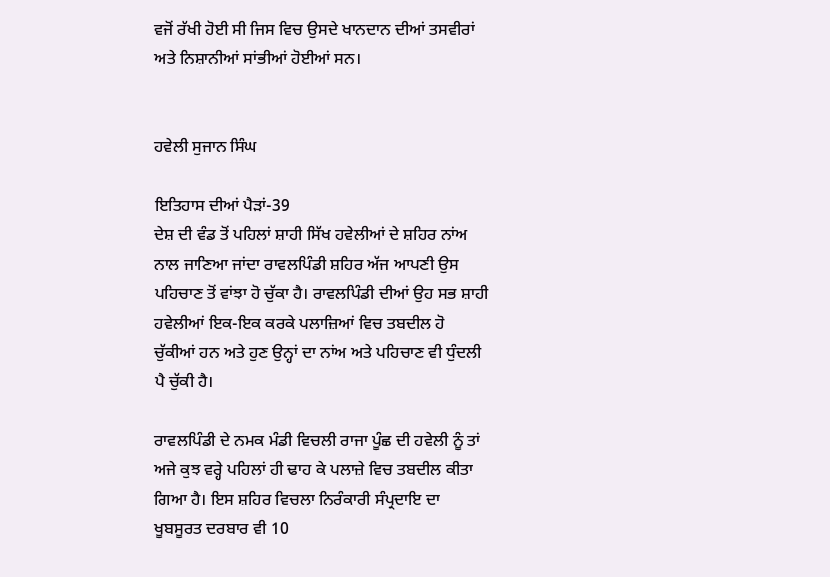ਵਜੋਂ ਰੱਖੀ ਹੋਈ ਸੀ ਜਿਸ ਵਿਚ ਉਸਦੇ ਖਾਨਦਾਨ ਦੀਆਂ ਤਸਵੀਰਾਂ ਅਤੇ ਨਿਸ਼ਾਨੀਆਂ ਸਾਂਭੀਆਂ ਹੋਈਆਂ ਸਨ।


ਹਵੇਲੀ ਸੁਜਾਨ ਸਿੰਘ

ਇਤਿਹਾਸ ਦੀਆਂ ਪੈੜਾਂ-39
ਦੇਸ਼ ਦੀ ਵੰਡ ਤੋਂ ਪਹਿਲਾਂ ਸ਼ਾਹੀ ਸਿੱਖ ਹਵੇਲੀਆਂ ਦੇ ਸ਼ਹਿਰ ਨਾਂਅ ਨਾਲ ਜਾਣਿਆ ਜਾਂਦਾ ਰਾਵਲਪਿੰਡੀ ਸ਼ਹਿਰ ਅੱਜ ਆਪਣੀ ਉਸ ਪਹਿਚਾਣ ਤੋਂ ਵਾਂਝਾ ਹੋ ਚੁੱਕਾ ਹੈ। ਰਾਵਲਪਿੰਡੀ ਦੀਆਂ ਉਹ ਸਭ ਸ਼ਾਹੀ ਹਵੇਲੀਆਂ ਇਕ-ਇਕ ਕਰਕੇ ਪਲਾਜ਼ਿਆਂ ਵਿਚ ਤਬਦੀਲ ਹੋ ਚੁੱਕੀਆਂ ਹਨ ਅਤੇ ਹੁਣ ਉਨ੍ਹਾਂ ਦਾ ਨਾਂਅ ਅਤੇ ਪਹਿਚਾਣ ਵੀ ਧੁੰਦਲੀ ਪੈ ਚੁੱਕੀ ਹੈ।

ਰਾਵਲਪਿੰਡੀ ਦੇ ਨਮਕ ਮੰਡੀ ਵਿਚਲੀ ਰਾਜਾ ਪੂੰਛ ਦੀ ਹਵੇਲੀ ਨੂੰ ਤਾਂ ਅਜੇ ਕੁਝ ਵਰ੍ਹੇ ਪਹਿਲਾਂ ਹੀ ਢਾਹ ਕੇ ਪਲਾਜ਼ੇ ਵਿਚ ਤਬਦੀਲ ਕੀਤਾ ਗਿਆ ਹੈ। ਇਸ ਸ਼ਹਿਰ ਵਿਚਲਾ ਨਿਰੰਕਾਰੀ ਸੰਪ੍ਰਦਾਇ ਦਾ ਖੂਬਸੂਰਤ ਦਰਬਾਰ ਵੀ 10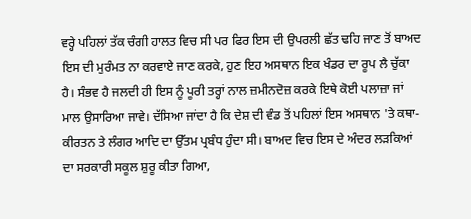ਵਰ੍ਹੇ ਪਹਿਲਾਂ ਤੱਕ ਚੰਗੀ ਹਾਲਤ ਵਿਚ ਸੀ ਪਰ ਫਿਰ ਇਸ ਦੀ ਉਪਰਲੀ ਛੱਤ ਢਹਿ ਜਾਣ ਤੋਂ ਬਾਅਦ ਇਸ ਦੀ ਮੁਰੰਮਤ ਨਾ ਕਰਵਾਏ ਜਾਣ ਕਰਕੇ, ਹੁਣ ਇਹ ਅਸਥਾਨ ਇਕ ਖੰਡਰ ਦਾ ਰੂਪ ਲੈ ਚੁੱਕਾ ਹੈ। ਸੰਭਵ ਹੈ ਜਲਦੀ ਹੀ ਇਸ ਨੂੰ ਪੂਰੀ ਤਰ੍ਹਾਂ ਨਾਲ ਜ਼ਮੀਨਦੋਜ਼ ਕਰਕੇ ਇਥੇ ਕੋਈ ਪਲਾਜ਼ਾ ਜਾਂ ਮਾਲ ਉਸਾਰਿਆ ਜਾਵੇ। ਦੱਸਿਆ ਜਾਂਦਾ ਹੈ ਕਿ ਦੇਸ਼ ਦੀ ਵੰਡ ਤੋਂ ਪਹਿਲਾਂ ਇਸ ਅਸਥਾਨ 'ਤੇ ਕਥਾ-ਕੀਰਤਨ ਤੇ ਲੰਗਰ ਆਦਿ ਦਾ ਉੱਤਮ ਪ੍ਰਬੰਧ ਹੁੰਦਾ ਸੀ। ਬਾਅਦ ਵਿਚ ਇਸ ਦੇ ਅੰਦਰ ਲੜਕਿਆਂ ਦਾ ਸਰਕਾਰੀ ਸਕੂਲ ਸ਼ੁਰੂ ਕੀਤਾ ਗਿਆ,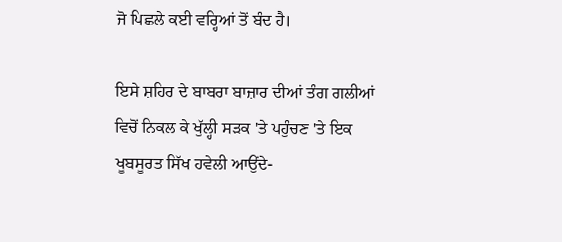ਜੋ ਪਿਛਲੇ ਕਈ ਵਰ੍ਹਿਆਂ ਤੋਂ ਬੰਦ ਹੈ।

ਇਸੇ ਸ਼ਹਿਰ ਦੇ ਬਾਬਰਾ ਬਾਜ਼ਾਰ ਦੀਆਂ ਤੰਗ ਗਲੀਆਂ ਵਿਚੋਂ ਨਿਕਲ ਕੇ ਖੁੱਲ੍ਹੀ ਸੜਕ 'ਤੇ ਪਹੁੰਚਣ 'ਤੇ ਇਕ ਖੂਬਸੂਰਤ ਸਿੱਖ ਹਵੇਲੀ ਆਉਂਦੇ-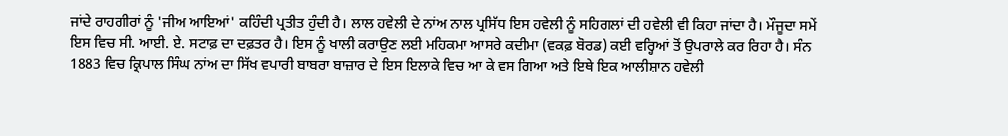ਜਾਂਦੇ ਰਾਹਗੀਰਾਂ ਨੂੰ 'ਜੀਅ ਆਇਆਂ' ਕਹਿੰਦੀ ਪ੍ਰਤੀਤ ਹੁੰਦੀ ਹੈ। ਲਾਲ ਹਵੇਲੀ ਦੇ ਨਾਂਅ ਨਾਲ ਪ੍ਰਸਿੱਧ ਇਸ ਹਵੇਲੀ ਨੂੰ ਸਹਿਗਲਾਂ ਦੀ ਹਵੇਲੀ ਵੀ ਕਿਹਾ ਜਾਂਦਾ ਹੈ। ਮੌਜੂਦਾ ਸਮੇਂ ਇਸ ਵਿਚ ਸੀ. ਆਈ. ਏ. ਸਟਾਫ਼ ਦਾ ਦਫ਼ਤਰ ਹੈ। ਇਸ ਨੂੰ ਖਾਲੀ ਕਰਾਉਣ ਲਈ ਮਹਿਕਮਾ ਆਸਰੇ ਕਦੀਮਾ (ਵਕਫ਼ ਬੋਰਡ) ਕਈ ਵਰ੍ਹਿਆਂ ਤੋਂ ਉਪਰਾਲੇ ਕਰ ਰਿਹਾ ਹੈ। ਸੰਨ 1883 ਵਿਚ ਕ੍ਰਿਪਾਲ ਸਿੰਘ ਨਾਂਅ ਦਾ ਸਿੱਖ ਵਪਾਰੀ ਬਾਬਰਾ ਬਾਜ਼ਾਰ ਦੇ ਇਸ ਇਲਾਕੇ ਵਿਚ ਆ ਕੇ ਵਸ ਗਿਆ ਅਤੇ ਇਥੇ ਇਕ ਆਲੀਸ਼ਾਨ ਹਵੇਲੀ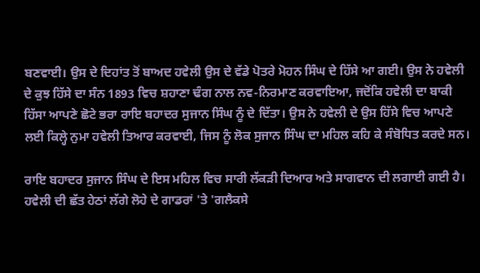ਬਣਵਾਈ। ਉਸ ਦੇ ਦਿਹਾਂਤ ਤੋਂ ਬਾਅਦ ਹਵੇਲੀ ਉਸ ਦੇ ਵੱਡੇ ਪੋਤਰੇ ਮੋਹਨ ਸਿੰਘ ਦੇ ਹਿੱਸੇ ਆ ਗਈ। ਉਸ ਨੇ ਹਵੇਲੀ ਦੇ ਕੁਝ ਹਿੱਸੇ ਦਾ ਸੰਨ 1893 ਵਿਚ ਸ਼ਹਾਣਾ ਢੰਗ ਨਾਲ ਨਵ-ਨਿਰਮਾਣ ਕਰਵਾਇਆ, ਜਦੋਂਕਿ ਹਵੇਲੀ ਦਾ ਬਾਕੀ ਹਿੱਸਾ ਆਪਣੇ ਛੋਟੇ ਭਰਾ ਰਾਇ ਬਹਾਦਰ ਸੁਜਾਨ ਸਿੰਘ ਨੂੰ ਦੇ ਦਿੱਤਾ। ਉਸ ਨੇ ਹਵੇਲੀ ਦੇ ਉਸ ਹਿੱਸੇ ਵਿਚ ਆਪਣੇ ਲਈ ਕਿਲ੍ਹੇ ਨੁਮਾ ਹਵੇਲੀ ਤਿਆਰ ਕਰਵਾਈ, ਜਿਸ ਨੂੰ ਲੋਕ ਸੁਜਾਨ ਸਿੰਘ ਦਾ ਮਹਿਲ ਕਹਿ ਕੇ ਸੰਬੋਧਿਤ ਕਰਦੇ ਸਨ।

ਰਾਇ ਬਹਾਦਰ ਸੁਜਾਨ ਸਿੰਘ ਦੇ ਇਸ ਮਹਿਲ ਵਿਚ ਸਾਰੀ ਲੱਕੜੀ ਦਿਆਰ ਅਤੇ ਸਾਗਵਾਨ ਦੀ ਲਗਾਈ ਗਈ ਹੈ। ਹਵੇਲੀ ਦੀ ਛੱਤ ਹੇਠਾਂ ਲੱਗੇ ਲੋਹੇ ਦੇ ਗਾਡਰਾਂ 'ਤੇ 'ਗਲੈਕਸੇ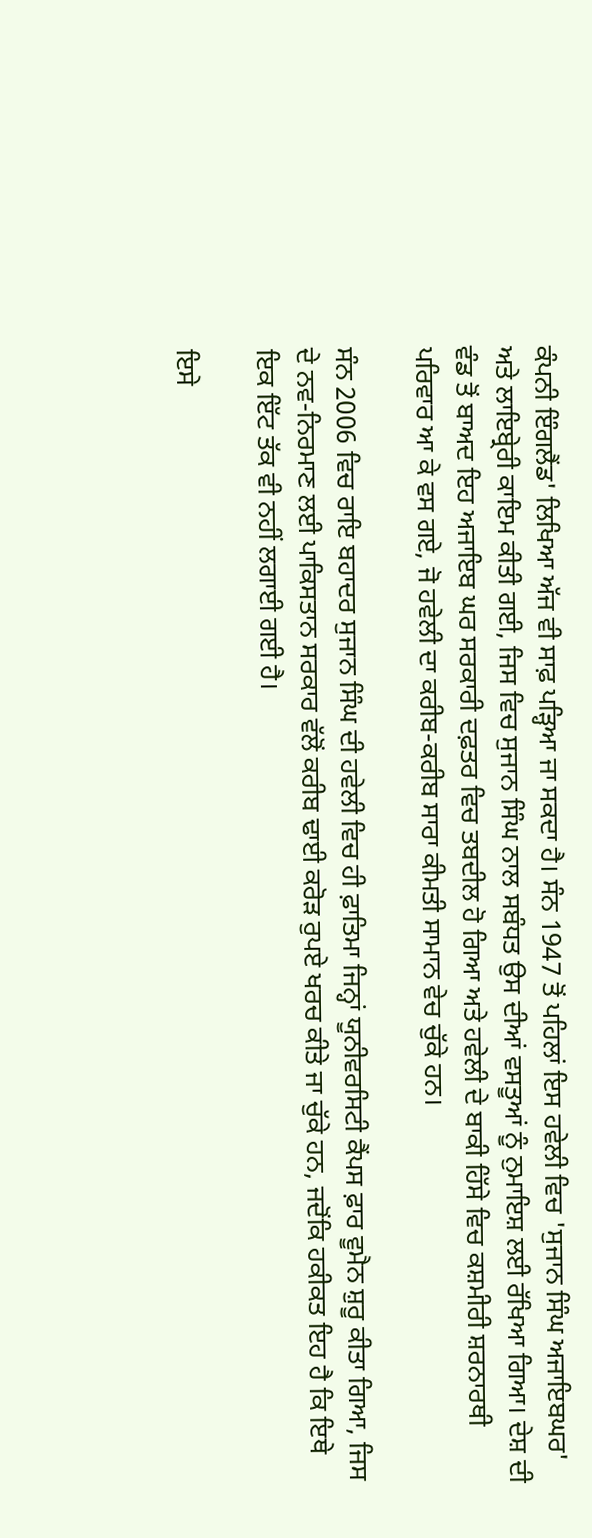ਕੰਪਨੀ ਇੰਗਲੈਂਡ' ਲਿਖਿਆ ਅੱਜ ਵੀ ਸਾਫ਼ ਪੜ੍ਹਿਆ ਜਾ ਸਕਦਾ ਹੈ। ਸੰਨ 1947 ਤੋਂ ਪਹਿਲਾਂ ਇਸ ਹਵੇਲੀ ਵਿਚ 'ਸੁਜਾਨ ਸਿੰਘ ਅਜਾਇਬਘਰ' ਅਤੇ ਲਾਇਬ੍ਰੇਰੀ ਕਾਇਮ ਕੀਤੀ ਗਈ, ਜਿਸ ਵਿਚ ਸੁਜਾਨ ਸਿੰਘ ਨਾਲ ਸਬੰਧਤ ਉਸ ਦੀਆਂ ਵਸਤੂਆਂ ਨੂੰ ਨੁਮਾਇਸ਼ ਲਈ ਰੱਖਿਆ ਗਿਆ। ਦੇਸ਼ ਦੀ ਵੰਡ ਤੋਂ ਬਾਅਦ ਇਹ ਅਜਾਇਬ ਘਰ ਸਰਕਾਰੀ ਦਫ਼ਤਰ ਵਿਚ ਤਬਦੀਲ ਹੋ ਗਿਆ ਅਤੇ ਹਵੇਲੀ ਦੇ ਬਾਕੀ ਹਿੱਸੇ ਵਿਚ ਕਸ਼ਮੀਰੀ ਸ਼ਰਨਾਰਥੀ ਪਰਿਵਾਰ ਆ ਕੇ ਵਸ ਗਏ, ਜੋ ਹਵੇਲੀ ਦਾ ਕਰੀਬ-ਕਰੀਬ ਸਾਰਾ ਕੀਮਤੀ ਸਾਮਾਨ ਵੇਚ ਚੁੱਕੇ ਹਨ।

ਸੰਨ 2006 ਵਿਚ ਰਾਇ ਬਹਾਦਰ ਸੁਜਾਨ ਸਿੰਘ ਦੀ ਹਵੇਲੀ ਵਿਚ ਹੀ ਫ਼ਾਤਿਮਾ ਜਿਨ੍ਹਾਂ ਯੂਨੀਵਰਸਿਟੀ ਕੈਂਪਸ ਫ਼ਾਰ ਵੂਮੈਨ ਸ਼ੁਰੂ ਕੀਤਾ ਗਿਆ, ਜਿਸ ਦੇ ਨਵ-ਨਿਰਮਾਣ ਲਈ ਪਾਕਿਸਤਾਨ ਸਰਕਾਰ ਵੱਲੋਂ ਕਰੀਬ ਢਾਈ ਕਰੋੜ ਰੁਪਏ ਖਰਚ ਕੀਤੇ ਜਾ ਚੁੱਕੇ ਹਨ, ਜਦੋਂਕਿ ਹਕੀਕਤ ਇਹ ਹੈ ਕਿ ਇਥੇ ਇਕ ਇੱਟ ਤੱਕ ਵੀ ਨਹੀਂ ਲਗਾਈ ਗਈ ਹੈ।

ਇਸੇ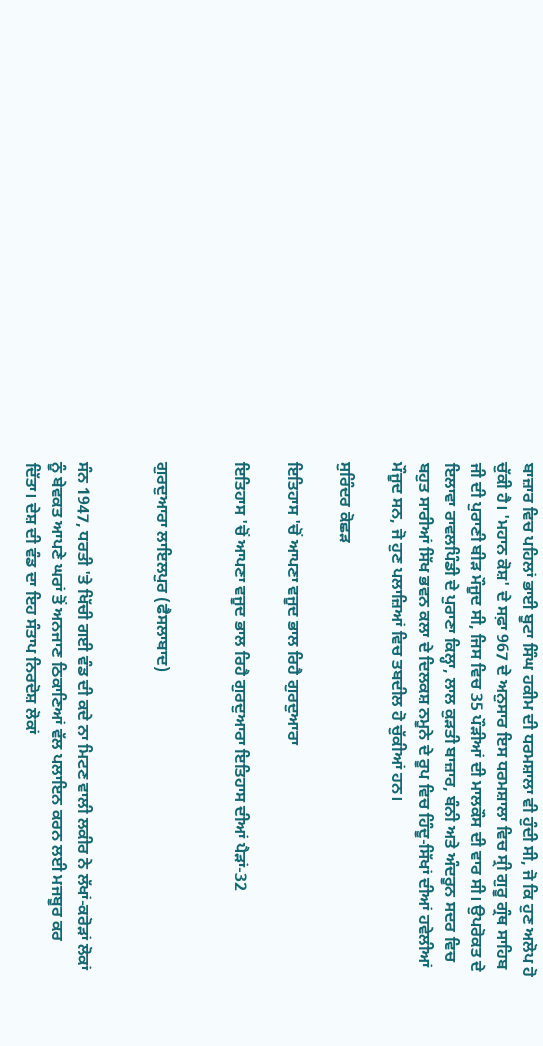ਬਾਜ਼ਾਰ ਵਿਚ ਪਹਿਲਾਂ ਭਾਈ ਬੂਟਾ ਸਿੰਘ ਹਕੀਮ ਦੀ ਧਰਮਸ਼ਾਲਾ ਵੀ ਹੁੰਦੀ ਸੀ, ਜੋ ਕਿ ਹੁਣ ਅਲੋਪ ਹੋ ਚੁੱਕੀ ਹੈ। 'ਮਹਾਨ ਕੋਸ਼' ਦੇ ਸਫ਼ਾ 967 ਦੇ ਅਨੁਸਾਰ ਇਸ ਧਰਮਸ਼ਾਲਾ ਵਿਚ ਸ੍ਰੀ ਗੁਰੂ ਗ੍ਰੰਥ ਸਾਹਿਬ ਜੀ ਦੀ ਪੁਰਾਣੀ ਬੀੜ ਮੌਜੂਦ ਸੀ, ਜਿਸ ਵਿਚ 35 ਪੌੜੀਆਂ ਦੀ ਮਾਲਕੌਸ ਦੀ ਵਾਰ ਸੀ। ਉਪਰੋਕਤ ਦੇ ਇਲਾਵਾ ਰਾਵਲਪਿੰਡੀ ਦੇ ਪੁਰਾਣਾ ਕਿਲ੍ਹਾ, ਲਾਲ ਕੁੜਤੀ ਬਾਜ਼ਾਰ, ਬੰਨੀ ਅਤੇ ਅੰਦਰੂਨ ਸਦਰ ਵਿਚ ਬਹੁਤ ਸਾਰੀਆਂ ਸਿੱਖ ਭਵਨ ਕਲਾ ਦੇ ਦਿਲਕਸ਼ ਨਮੂਨੇ ਦੇ ਰੂਪ ਵਿਚ ਹਿੰਦੂ-ਸਿੱਖਾਂ ਦੀਆਂ ਹਵੇਲੀਆਂ ਮੌਜੂਦ ਸਨ, ਜੋ ਹੁਣ ਪਲਾਜ਼ਿਆਂ ਵਿਚ ਤਬਦੀਲ ਹੋ ਚੁੱਕੀਆਂ ਹਨ।

ਸੁਰਿੰਦਰ ਕੋਛੜ

ਇਤਿਹਾਸ 'ਚੋਂ ਆਪਣਾ ਵਜੂਦ ਭਾਲ ਰਿਹੈ ਗੁਰਦੁਆਰਾ

ਇਤਿਹਾਸ 'ਚੋਂ ਆਪਣਾ ਵਜੂਦ ਭਾਲ ਰਿਹੈ ਗੁਰਦੁਆਰਾ ਇਤਿਹਾਸ ਦੀਆਂ ਪੈੜਾਂ-32


ਗੁਰਦੁਆਰਾ ਲਾਇਲਪੁਰ (ਫੈਸਲਾਬਾਦ)


ਸੰਨ 1947, ਧਰਤੀ 'ਤੇ ਖਿੱਚੀ ਗਈ ਵੰਡ ਦੀ ਕਦੇ ਨਾ ਮਿਟਣ ਵਾਲੀ ਲਕੀਰ ਨੇ ਲੱਖਾਂ-ਕਰੋੜਾਂ ਲੋਕਾਂ ਨੂੰ ਬੇਵਕਤ ਆਪਣੇ ਘਰਾਂ ਤੋਂ ਅਨਜਾਣ ਠਿਕਾਣਿਆਂ ਵੱਲ ਪਲਾਇਨ ਕਰਨ ਲਈ ਮਜਬੂਰ ਕਰ ਦਿੱਤਾ। ਦੇਸ਼ ਦੀ ਵੰਡ ਦਾ ਇਹ ਸੰਤਾਪ ਨਿਰਦੋਸ਼ ਲੋਕਾਂ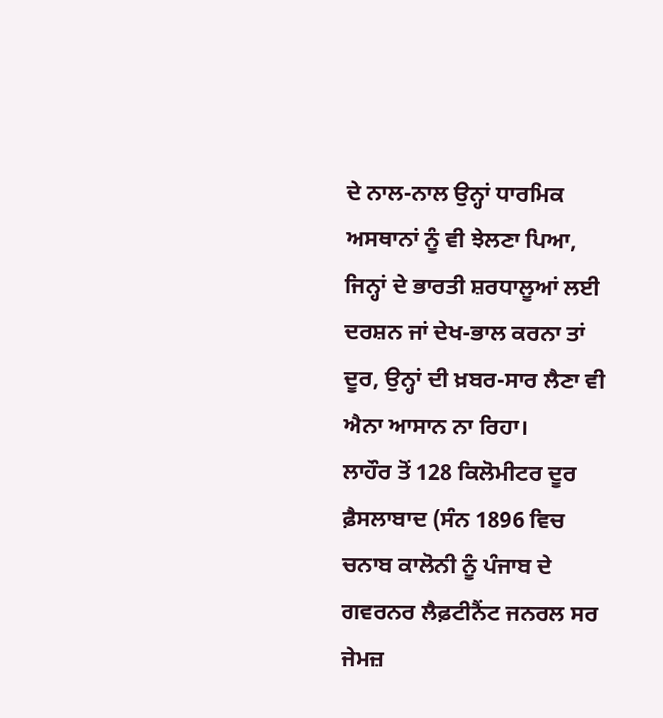ਦੇ ਨਾਲ-ਨਾਲ ਉਨ੍ਹਾਂ ਧਾਰਮਿਕ ਅਸਥਾਨਾਂ ਨੂੰ ਵੀ ਝੇਲਣਾ ਪਿਆ, ਜਿਨ੍ਹਾਂ ਦੇ ਭਾਰਤੀ ਸ਼ਰਧਾਲੂਆਂ ਲਈ ਦਰਸ਼ਨ ਜਾਂ ਦੇਖ-ਭਾਲ ਕਰਨਾ ਤਾਂ ਦੂਰ, ਉਨ੍ਹਾਂ ਦੀ ਖ਼ਬਰ-ਸਾਰ ਲੈਣਾ ਵੀ ਐਨਾ ਆਸਾਨ ਨਾ ਰਿਹਾ।
ਲਾਹੌਰ ਤੋਂ 128 ਕਿਲੋਮੀਟਰ ਦੂਰ ਫ਼ੈਸਲਾਬਾਦ (ਸੰਨ 1896 ਵਿਚ ਚਨਾਬ ਕਾਲੋਨੀ ਨੂੰ ਪੰਜਾਬ ਦੇ ਗਵਰਨਰ ਲੈਫ਼ਟੀਨੈਂਟ ਜਨਰਲ ਸਰ ਜੇਮਜ਼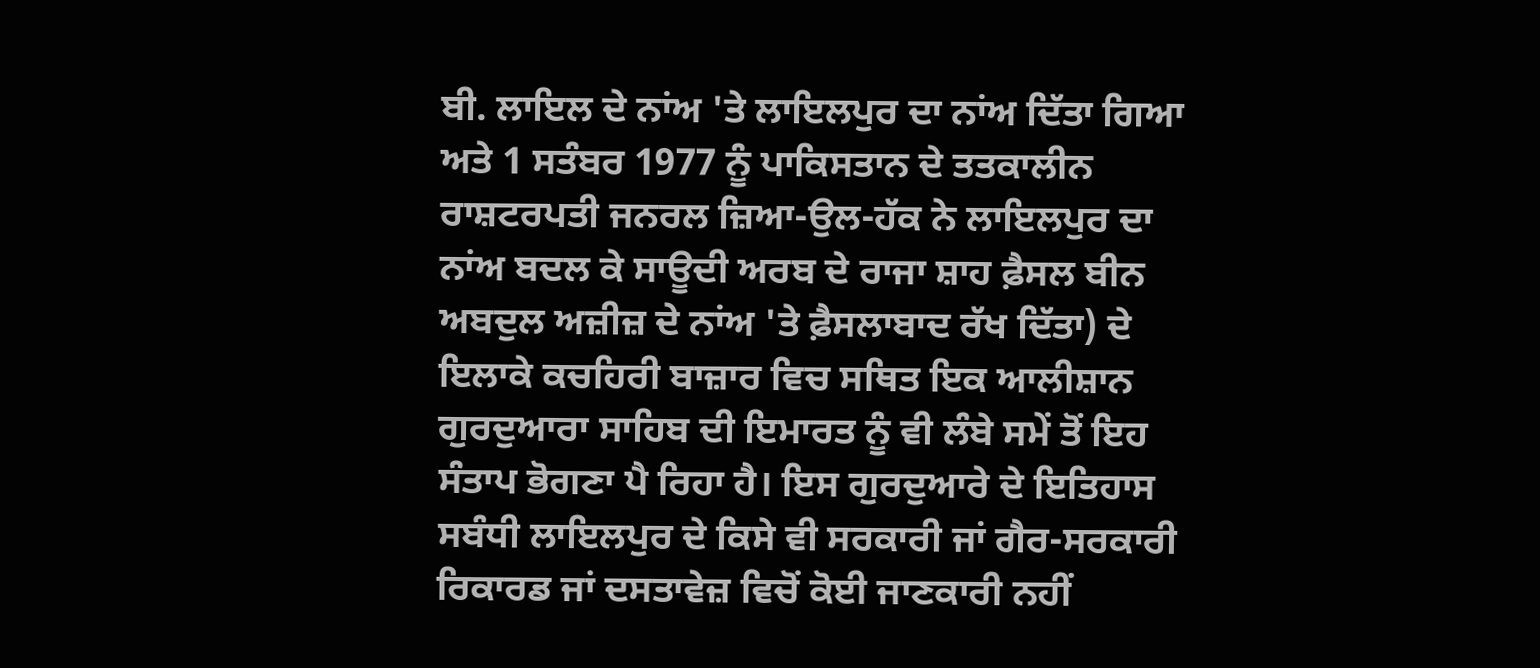ਬੀ. ਲਾਇਲ ਦੇ ਨਾਂਅ 'ਤੇ ਲਾਇਲਪੁਰ ਦਾ ਨਾਂਅ ਦਿੱਤਾ ਗਿਆ ਅਤੇ 1 ਸਤੰਬਰ 1977 ਨੂੰ ਪਾਕਿਸਤਾਨ ਦੇ ਤਤਕਾਲੀਨ ਰਾਸ਼ਟਰਪਤੀ ਜਨਰਲ ਜ਼ਿਆ-ਉਲ-ਹੱਕ ਨੇ ਲਾਇਲਪੁਰ ਦਾ ਨਾਂਅ ਬਦਲ ਕੇ ਸਾਊਦੀ ਅਰਬ ਦੇ ਰਾਜਾ ਸ਼ਾਹ ਫ਼ੈਸਲ ਬੀਨ ਅਬਦੁਲ ਅਜ਼ੀਜ਼ ਦੇ ਨਾਂਅ 'ਤੇ ਫ਼ੈਸਲਾਬਾਦ ਰੱਖ ਦਿੱਤਾ) ਦੇ ਇਲਾਕੇ ਕਚਹਿਰੀ ਬਾਜ਼ਾਰ ਵਿਚ ਸਥਿਤ ਇਕ ਆਲੀਸ਼ਾਨ ਗੁਰਦੁਆਰਾ ਸਾਹਿਬ ਦੀ ਇਮਾਰਤ ਨੂੰ ਵੀ ਲੰਬੇ ਸਮੇਂ ਤੋਂ ਇਹ ਸੰਤਾਪ ਭੋਗਣਾ ਪੈ ਰਿਹਾ ਹੈ। ਇਸ ਗੁਰਦੁਆਰੇ ਦੇ ਇਤਿਹਾਸ ਸਬੰਧੀ ਲਾਇਲਪੁਰ ਦੇ ਕਿਸੇ ਵੀ ਸਰਕਾਰੀ ਜਾਂ ਗੈਰ-ਸਰਕਾਰੀ ਰਿਕਾਰਡ ਜਾਂ ਦਸਤਾਵੇਜ਼ ਵਿਚੋਂ ਕੋਈ ਜਾਣਕਾਰੀ ਨਹੀਂ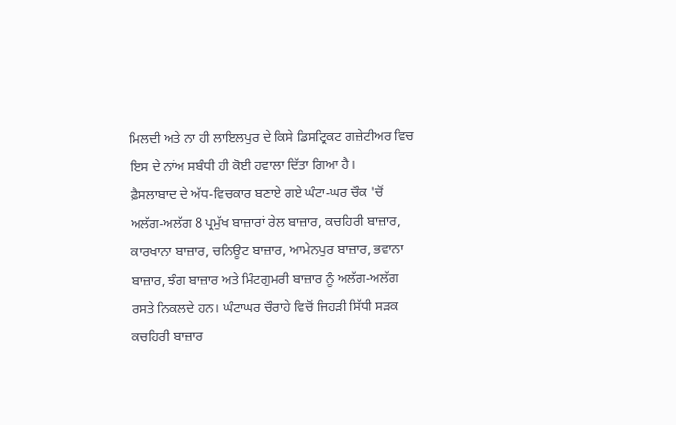ਮਿਲਦੀ ਅਤੇ ਨਾ ਹੀ ਲਾਇਲਪੁਰ ਦੇ ਕਿਸੇ ਡਿਸਟ੍ਰਿਕਟ ਗਜ਼ੇਟੀਅਰ ਵਿਚ ਇਸ ਦੇ ਨਾਂਅ ਸਬੰਧੀ ਹੀ ਕੋਈ ਹਵਾਲਾ ਦਿੱਤਾ ਗਿਆ ਹੈ।
ਫ਼ੈਸਲਾਬਾਦ ਦੇ ਅੱਧ-ਵਿਚਕਾਰ ਬਣਾਏ ਗਏ ਘੰਟਾ-ਘਰ ਚੌਕ 'ਚੋਂ ਅਲੱਗ-ਅਲੱਗ 8 ਪ੍ਰਮੁੱਖ ਬਾਜ਼ਾਰਾਂ ਰੇਲ ਬਾਜ਼ਾਰ, ਕਚਹਿਰੀ ਬਾਜ਼ਾਰ, ਕਾਰਖਾਨਾ ਬਾਜ਼ਾਰ, ਚਨਿਊਟ ਬਾਜ਼ਾਰ, ਆਮੇਨਪੁਰ ਬਾਜ਼ਾਰ, ਭਵਾਨਾ ਬਾਜ਼ਾਰ, ਝੰਗ ਬਾਜ਼ਾਰ ਅਤੇ ਮਿੰਟਗੁਮਰੀ ਬਾਜ਼ਾਰ ਨੂੰ ਅਲੱਗ-ਅਲੱਗ ਰਸਤੇ ਨਿਕਲਦੇ ਹਨ। ਘੰਟਾਘਰ ਚੌਰਾਹੇ ਵਿਚੋਂ ਜਿਹੜੀ ਸਿੱਧੀ ਸੜਕ ਕਚਹਿਰੀ ਬਾਜ਼ਾਰ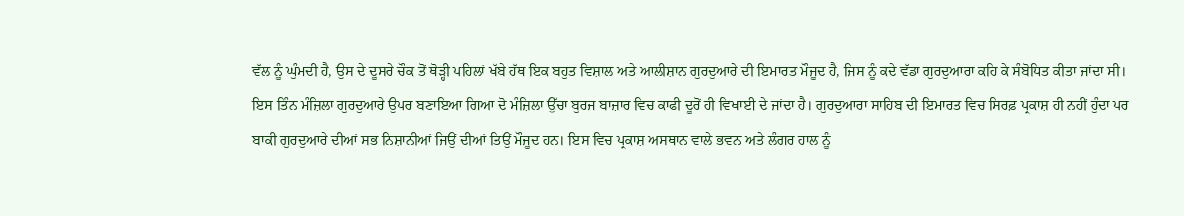ਵੱਲ ਨੂੰ ਘੁੰਮਦੀ ਹੈ, ਉਸ ਦੇ ਦੂਸਰੇ ਚੌਕ ਤੋਂ ਥੋੜ੍ਹੀ ਪਹਿਲਾਂ ਖੱਬੇ ਹੱਥ ਇਕ ਬਹੁਤ ਵਿਸ਼ਾਲ ਅਤੇ ਆਲੀਸ਼ਾਨ ਗੁਰਦੁਆਰੇ ਦੀ ਇਮਾਰਤ ਮੌਜੂਦ ਹੈ, ਜਿਸ ਨੂੰ ਕਦੇ ਵੱਡਾ ਗੁਰਦੁਆਰਾ ਕਹਿ ਕੇ ਸੰਬੋਧਿਤ ਕੀਤਾ ਜਾਂਦਾ ਸੀ।
ਇਸ ਤਿੰਨ ਮੰਜ਼ਿਲਾ ਗੁਰਦੁਆਰੇ ਉਪਰ ਬਣਾਇਆ ਗਿਆ ਦੋ ਮੰਜ਼ਿਲਾ ਉੱਚਾ ਬੁਰਜ ਬਾਜ਼ਾਰ ਵਿਚ ਕਾਫੀ ਦੂਰੋਂ ਹੀ ਵਿਖਾਈ ਦੇ ਜਾਂਦਾ ਹੈ। ਗੁਰਦੁਆਰਾ ਸਾਹਿਬ ਦੀ ਇਮਾਰਤ ਵਿਚ ਸਿਰਫ਼ ਪ੍ਰਕਾਸ਼ ਹੀ ਨਹੀਂ ਹੁੰਦਾ ਪਰ ਬਾਕੀ ਗੁਰਦੁਆਰੇ ਦੀਆਂ ਸਭ ਨਿਸ਼ਾਨੀਆਂ ਜਿਉਂ ਦੀਆਂ ਤਿਉਂ ਮੌਜੂਦ ਹਨ। ਇਸ ਵਿਚ ਪ੍ਰਕਾਸ਼ ਅਸਥਾਨ ਵਾਲੇ ਭਵਨ ਅਤੇ ਲੰਗਰ ਹਾਲ ਨੂੰ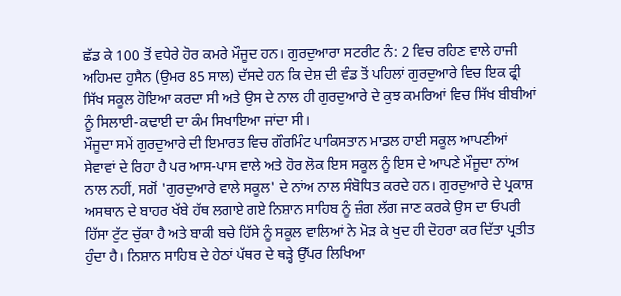ਛੱਡ ਕੇ 100 ਤੋਂ ਵਧੇਰੇ ਹੋਰ ਕਮਰੇ ਮੌਜੂਦ ਹਨ। ਗੁਰਦੁਆਰਾ ਸਟਰੀਟ ਨੰ: 2 ਵਿਚ ਰਹਿਣ ਵਾਲੇ ਹਾਜੀ ਅਹਿਮਦ ਹੁਸੈਨ (ਉਮਰ 85 ਸਾਲ) ਦੱਸਦੇ ਹਨ ਕਿ ਦੇਸ਼ ਦੀ ਵੰਡ ਤੋਂ ਪਹਿਲਾਂ ਗੁਰਦੁਆਰੇ ਵਿਚ ਇਕ ਫ੍ਰੀ ਸਿੱਖ ਸਕੂਲ ਹੋਇਆ ਕਰਦਾ ਸੀ ਅਤੇ ਉਸ ਦੇ ਨਾਲ ਹੀ ਗੁਰਦੁਆਰੇ ਦੇ ਕੁਝ ਕਮਰਿਆਂ ਵਿਚ ਸਿੱਖ ਬੀਬੀਆਂ ਨੂੰ ਸਿਲਾਈ-ਕਢਾਈ ਦਾ ਕੰਮ ਸਿਖਾਇਆ ਜਾਂਦਾ ਸੀ।
ਮੌਜੂਦਾ ਸਮੇਂ ਗੁਰਦੁਆਰੇ ਦੀ ਇਮਾਰਤ ਵਿਚ ਗੌਰਮਿੰਟ ਪਾਕਿਸਤਾਨ ਮਾਡਲ ਹਾਈ ਸਕੂਲ ਆਪਣੀਆਂ ਸੇਵਾਵਾਂ ਦੇ ਰਿਹਾ ਹੈ ਪਰ ਆਸ-ਪਾਸ ਵਾਲੇ ਅਤੇ ਹੋਰ ਲੋਕ ਇਸ ਸਕੂਲ ਨੂੰ ਇਸ ਦੇ ਆਪਣੇ ਮੌਜੂਦਾ ਨਾਂਅ ਨਾਲ ਨਹੀਂ, ਸਗੋਂ 'ਗੁਰਦੁਆਰੇ ਵਾਲੇ ਸਕੂਲ' ਦੇ ਨਾਂਅ ਨਾਲ ਸੰਬੋਧਿਤ ਕਰਦੇ ਹਨ। ਗੁਰਦੁਆਰੇ ਦੇ ਪ੍ਰਕਾਸ਼ ਅਸਥਾਨ ਦੇ ਬਾਹਰ ਖੱਬੇ ਹੱਥ ਲਗਾਏ ਗਏ ਨਿਸ਼ਾਨ ਸਾਹਿਬ ਨੂੰ ਜ਼ੰਗ ਲੱਗ ਜਾਣ ਕਰਕੇ ਉਸ ਦਾ ਓਪਰੀ ਹਿੱਸਾ ਟੁੱਟ ਚੁੱਕਾ ਹੈ ਅਤੇ ਬਾਕੀ ਬਚੇ ਹਿੱਸੇ ਨੂੰ ਸਕੂਲ ਵਾਲਿਆਂ ਨੇ ਮੋੜ ਕੇ ਖੁਦ ਹੀ ਦੋਹਰਾ ਕਰ ਦਿੱਤਾ ਪ੍ਰਤੀਤ ਹੁੰਦਾ ਹੈ। ਨਿਸ਼ਾਨ ਸਾਹਿਬ ਦੇ ਹੇਠਾਂ ਪੱਥਰ ਦੇ ਥੜ੍ਹੇ ਉੱਪਰ ਲਿਖਿਆ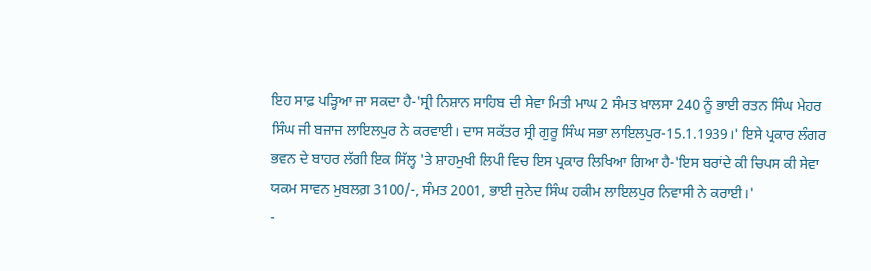ਇਹ ਸਾਫ਼ ਪੜ੍ਹਿਆ ਜਾ ਸਕਦਾ ਹੈ-'ਸ੍ਰੀ ਨਿਸ਼ਾਨ ਸਾਹਿਬ ਦੀ ਸੇਵਾ ਮਿਤੀ ਮਾਘ 2 ਸੰਮਤ ਖ਼ਾਲਸਾ 240 ਨੂੰ ਭਾਈ ਰਤਨ ਸਿੰਘ ਮੇਹਰ ਸਿੰਘ ਜੀ ਬਜਾਜ ਲਾਇਲਪੁਰ ਨੇ ਕਰਵਾਈ। ਦਾਸ ਸਕੱਤਰ ਸ੍ਰੀ ਗੁਰੂ ਸਿੰਘ ਸਭਾ ਲਾਇਲਪੁਰ-15.1.1939।' ਇਸੇ ਪ੍ਰਕਾਰ ਲੰਗਰ ਭਵਨ ਦੇ ਬਾਹਰ ਲੱਗੀ ਇਕ ਸਿੱਲ੍ਹ 'ਤੇ ਸ਼ਾਹਮੁਖੀ ਲਿਪੀ ਵਿਚ ਇਸ ਪ੍ਰਕਾਰ ਲਿਖਿਆ ਗਿਆ ਹੈ-'ਇਸ ਬਰਾਂਦੇ ਕੀ ਚਿਪਸ ਕੀ ਸੇਵਾ ਯਕਮ ਸਾਵਨ ਮੁਬਲਗ਼ 3100/-, ਸੰਮਤ 2001, ਭਾਈ ਜੁਨੇਦ ਸਿੰਘ ਹਕੀਮ ਲਾਇਲਪੁਰ ਨਿਵਾਸੀ ਨੇ ਕਰਾਈ।'
-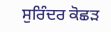ਸੁਰਿੰਦਰ ਕੋਛੜ